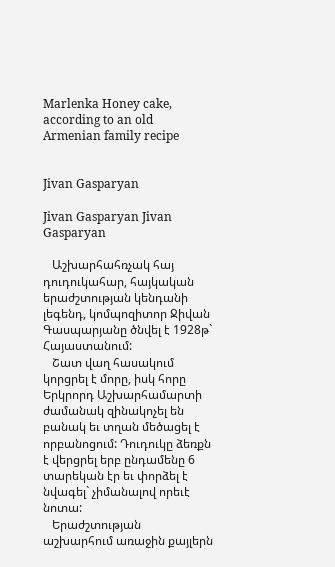Marlenka Honey cake, according to an old Armenian family recipe


Jivan Gasparyan

Jivan Gasparyan Jivan Gasparyan

   Աշխարհահռչակ հայ դուդուկահար, հայկական երաժշտության կենդանի լեգենդ, կոմպոզիտոր Ջիվան Գասպարյանը ծնվել է 1928թ` Հայաստանում:
   Շատ վաղ հասակում կորցրել է մորը, իսկ հորը Երկրորդ Աշխարհամարտի ժամանակ զինակոչել են բանակ եւ տղան մեծացել է որբանոցում: Դուդուկը ձեռքն է վերցրել երբ ընդամենը 6 տարեկան էր եւ փորձել է նվագել` չիմանալով որեւէ նոտա:
   Երաժշտության աշխարհում առաջին քայլերն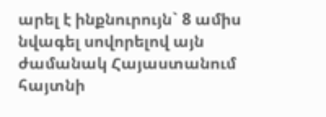արել է ինքնուրույն` 8 ամիս նվագել սովորելով այն ժամանակ Հայաստանում հայտնի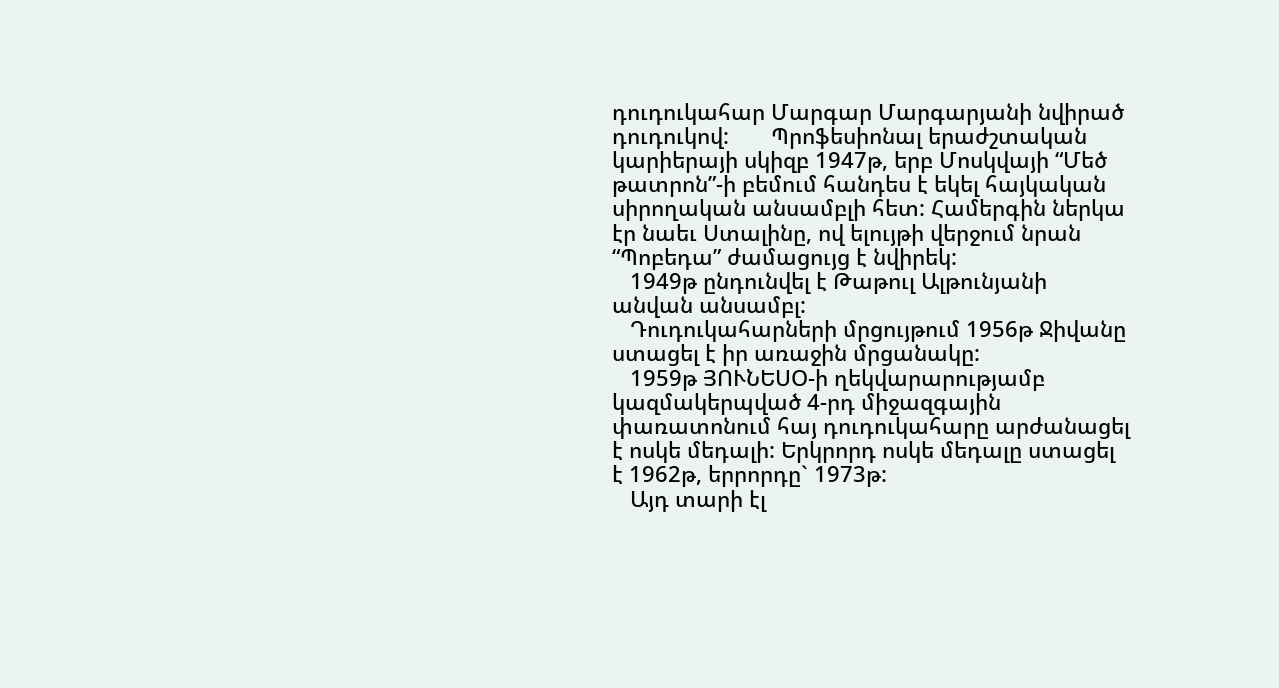դուդուկահար Մարգար Մարգարյանի նվիրած դուդուկով:       Պրոֆեսիոնալ երաժշտական կարիերայի սկիզբ 1947թ, երբ Մոսկվայի “Մեծ թատրոն”-ի բեմում հանդես է եկել հայկական սիրողական անսամբլի հետ: Համերգին ներկա էր նաեւ Ստալինը, ով ելույթի վերջում նրան “Պոբեդա” ժամացույց է նվիրեկ:
   1949թ ընդունվել է Թաթուլ Ալթունյանի անվան անսամբլ:
   Դուդուկահարների մրցույթում 1956թ Ջիվանը ստացել է իր առաջին մրցանակը:
   1959թ ՅՈՒՆԵՍՕ-ի ղեկվարարությամբ կազմակերպված 4-րդ միջազգային փառատոնում հայ դուդուկահարը արժանացել է ոսկե մեդալի: Երկրորդ ոսկե մեդալը ստացել է 1962թ, երրորդը` 1973թ:
   Այդ տարի էլ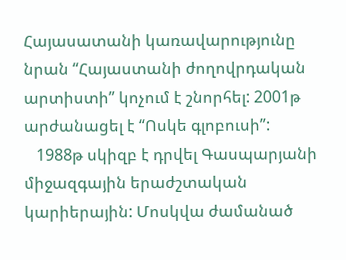Հայասատանի կառավարությունը նրան “Հայաստանի ժողովրդական արտիստի” կոչում է շնորհել: 2001թ արժանացել է “Ոսկե գլոբուսի”:
   1988թ սկիզբ է դրվել Գասպարյանի միջազգային երաժշտական կարիերային: Մոսկվա ժամանած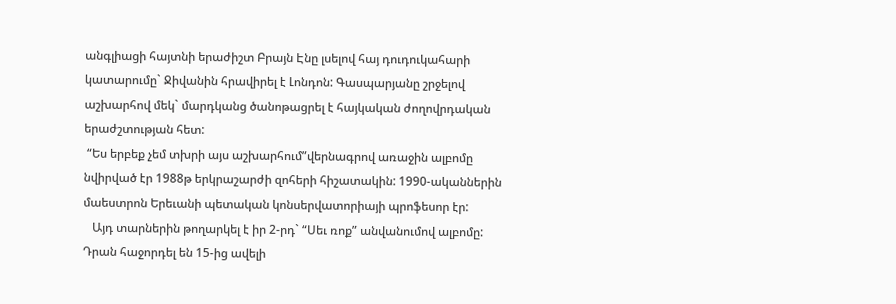անգլիացի հայտնի երաժիշտ Բրայն Էնը լսելով հայ դուդուկահարի կատարումը` Ջիվանին հրավիրել է Լոնդոն: Գասպարյանը շրջելով աշխարհով մեկ` մարդկանց ծանոթացրել է հայկական ժողովրդական երաժշտության հետ:
 “Ես երբեք չեմ տխրի այս աշխարհում”վերնագրով առաջին ալբոմը նվիրված էր 1988թ երկրաշարժի զոհերի հիշատակին: 1990-ականներին մաեստրոն Երեւանի պետական կոնսերվատորիայի պրոֆեսոր էր:
   Այդ տարներին թողարկել է իր 2-րդ` “Սեւ ռոք” անվանումով ալբոմը: Դրան հաջորդել են 15-ից ավելի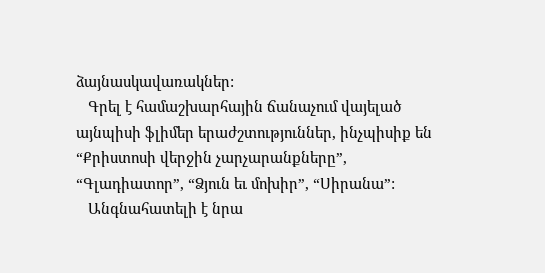ձայնասկավառակներ:
   Գրել է համաշխարհային ճանաչում վայելած այնպիսի ֆլիմեր երաժշտություններ, ինչպիսիք են “Քրիստոսի վերջին չարչարանքները”, “Գլադիատոր”, “Ձյուն եւ մոխիր”, “Սիրանա”:
   Անգնահատելի է նրա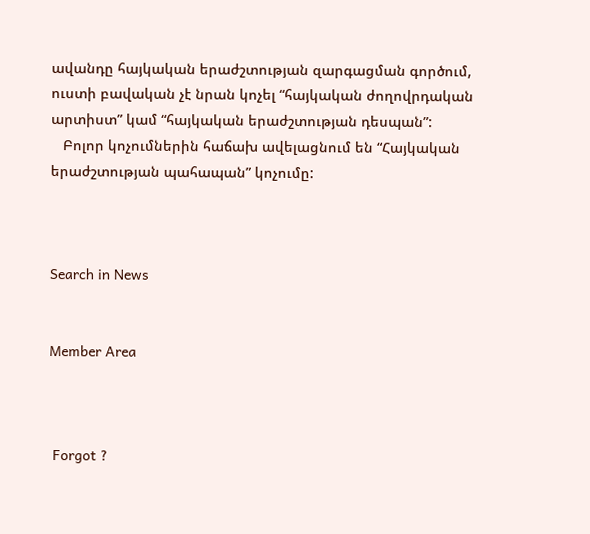ավանդը հայկական երաժշտության զարգացման գործում, ուստի բավական չէ նրան կոչել “հայկական ժողովրդական արտիստ” կամ “հայկական երաժշտության դեսպան”:
   Բոլոր կոչումներին հաճախ ավելացնում են “Հայկական երաժշտության պահապան” կոչումը:



Search in News


Member Area



 Forgot ?